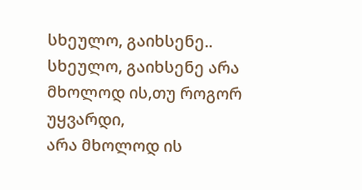სხეულო, გაიხსენე..
სხეულო, გაიხსენე არა მხოლოდ ის,თუ როგორ უყვარდი,
არა მხოლოდ ის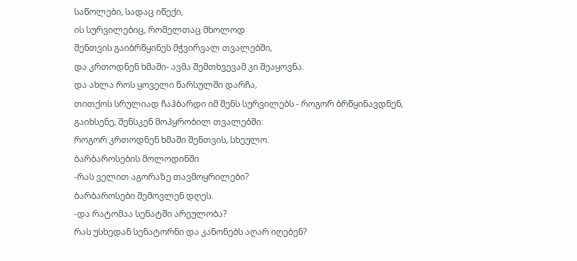საწოლები, სადაც იწექი,
ის სურვილებიც, რომელთაც მხოლოდ
შენთვის გაიბრწყინეს მჭვირვალ თვალებში,
და კრთოდნენ ხმაში- ავმა შემთხვევამ კი შეაყოვნა.
და ახლა როს ყოველი წარსულში დარჩა,
თითქოს სრულიად ჩაჰბარდი იმ შენს სურვილებს - როგორ ბრწყინავდნენ,
გაიხსენე, შენსკენ მოპყრობილ თვალებში:
როგორ კრთოდნენ ხმაში შენთვის, სხეულო.
ბარბაროსების მოლოდინში
-რას ველით აგორაზე თავმოყრილები?
ბარბაროსები შემოვლენ დღეს.
-და რატომაა სენატში არეულობა?
რას უსხედან სენატორნი და კანონებს აღარ იღებენ?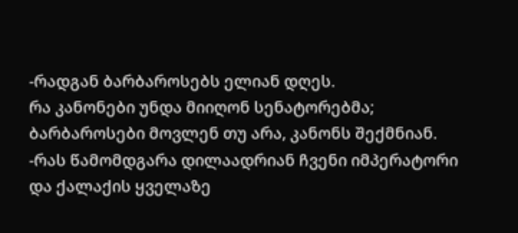-რადგან ბარბაროსებს ელიან დღეს.
რა კანონები უნდა მიიღონ სენატორებმა;
ბარბაროსები მოვლენ თუ არა, კანონს შექმნიან.
-რას წამომდგარა დილაადრიან ჩვენი იმპერატორი
და ქალაქის ყველაზე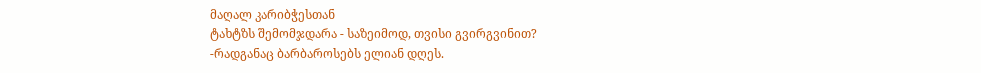მაღალ კარიბჭესთან
ტახტზს შემომჯდარა - საზეიმოდ, თვისი გვირგვინით?
-რადგანაც ბარბაროსებს ელიან დღეს.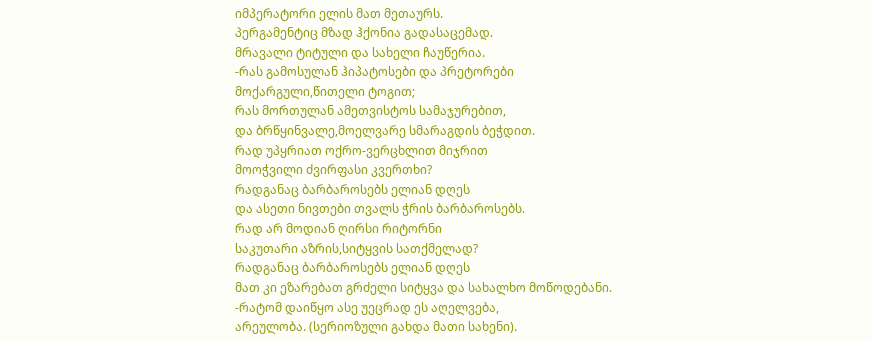იმპერატორი ელის მათ მეთაურს.
პერგამენტიც მზად ჰქონია გადასაცემად.
მრავალი ტიტული და სახელი ჩაუწერია.
-რას გამოსულან ჰიპატოსები და პრეტორები
მოქარგული,წითელი ტოგით;
რას მორთულან ამეთვისტოს სამაჯურებით,
და ბრწყინვალე,მოელვარე სმარაგდის ბეჭდით.
რად უპყრიათ ოქრო-ვერცხლით მიჯრით
მოოჭვილი ძვირფასი კვერთხი?
რადგანაც ბარბაროსებს ელიან დღეს
და ასეთი ნივთები თვალს ჭრის ბარბაროსებს.
რად არ მოდიან ღირსი რიტორნი
საკუთარი აზრის,სიტყვის სათქმელად?
რადგანაც ბარბაროსებს ელიან დღეს
მათ კი ეზარებათ გრძელი სიტყვა და სახალხო მოწოდებანი.
-რატომ დაიწყო ასე უეცრად ეს აღელვება,
არეულობა. (სერიოზული გახდა მათი სახენი).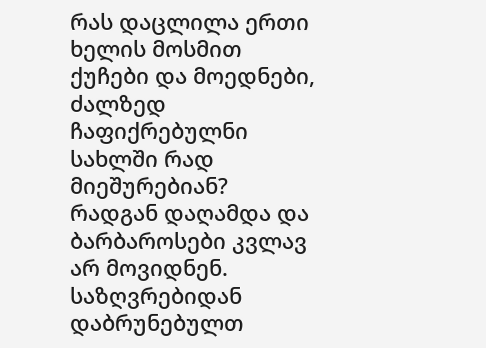რას დაცლილა ერთი ხელის მოსმით ქუჩები და მოედნები,
ძალზედ ჩაფიქრებულნი სახლში რად მიეშურებიან?
რადგან დაღამდა და ბარბაროსები კვლავ არ მოვიდნენ.
საზღვრებიდან დაბრუნებულთ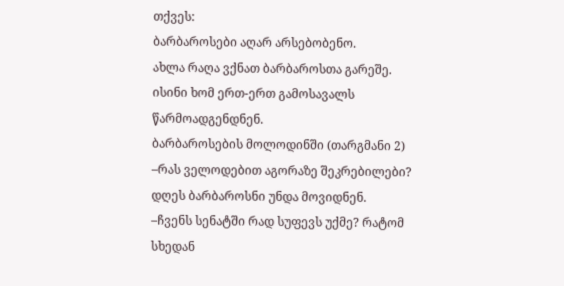თქვეს:
ბარბაროსები აღარ არსებობენო.
ახლა რაღა ვქნათ ბარბაროსთა გარეშე.
ისინი ხომ ერთ-ერთ გამოსავალს წარმოადგენდნენ.
ბარბაროსების მოლოდინში (თარგმანი 2)
–რას ველოდებით აგორაზე შეკრებილები?
დღეს ბარბაროსნი უნდა მოვიდნენ.
–ჩვენს სენატში რად სუფევს უქმე? რატომ სხედან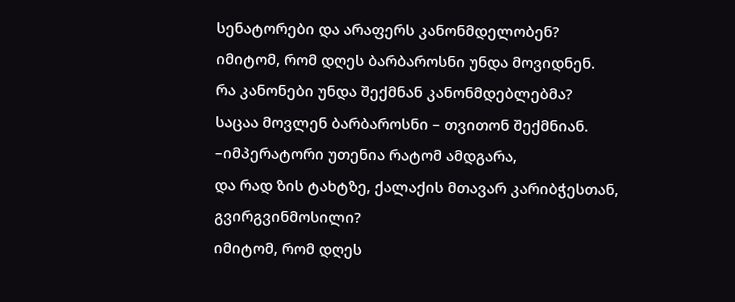სენატორები და არაფერს კანონმდელობენ?
იმიტომ, რომ დღეს ბარბაროსნი უნდა მოვიდნენ.
რა კანონები უნდა შექმნან კანონმდებლებმა?
საცაა მოვლენ ბარბაროსნი – თვითონ შექმნიან.
–იმპერატორი უთენია რატომ ამდგარა,
და რად ზის ტახტზე, ქალაქის მთავარ კარიბჭესთან,
გვირგვინმოსილი?
იმიტომ, რომ დღეს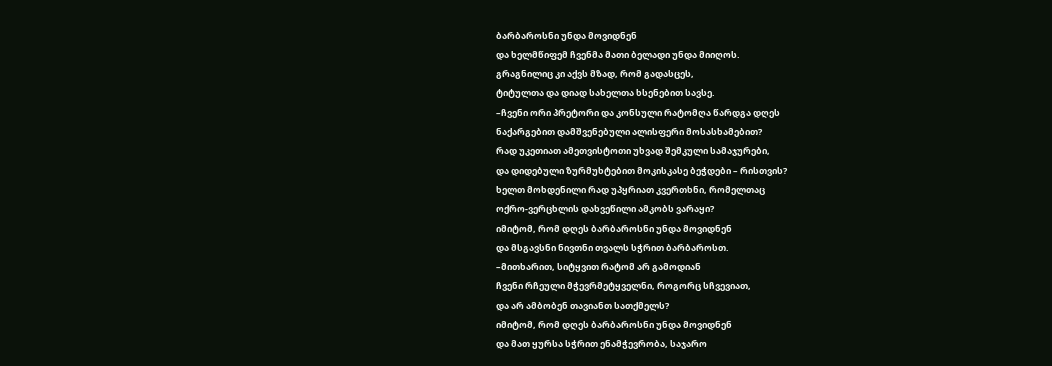ბარბაროსნი უნდა მოვიდნენ
და ხელმწიფემ ჩვენმა მათი ბელადი უნდა მიიღოს.
გრაგნილიც კი აქვს მზად, რომ გადასცეს,
ტიტულთა და დიად სახელთა ხსენებით სავსე.
–ჩვენი ორი პრეტორი და კონსული რატომღა წარდგა დღეს
ნაქარგებით დამშვენებული ალისფერი მოსასხამებით?
რად უკეთიათ ამეთვისტოთი უხვად შემკული სამაჯურები,
და დიდებული ზურმუხტებით მოკისკასე ბეჭდები – რისთვის?
ხელთ მოხდენილი რად უპყრიათ კვერთხნი, რომელთაც
ოქრო-ვერცხლის დახვეწილი ამკობს ვარაყი?
იმიტომ, რომ დღეს ბარბაროსნი უნდა მოვიდნენ
და მსგავსნი ნივთნი თვალს სჭრით ბარბაროსთ.
–მითხარით, სიტყვით რატომ არ გამოდიან
ჩვენი რჩეული მჭევრმეტყველნი, როგორც სჩვევიათ,
და არ ამბობენ თავიანთ სათქმელს?
იმიტომ, რომ დღეს ბარბაროსნი უნდა მოვიდნენ
და მათ ყურსა სჭრით ენამჭევრობა, საჯარო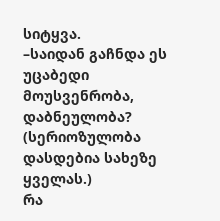სიტყვა.
–საიდან გაჩნდა ეს უცაბედი მოუსვენრობა, დაბნეულობა?
(სერიოზულობა დასდებია სახეზე ყველას.)
რა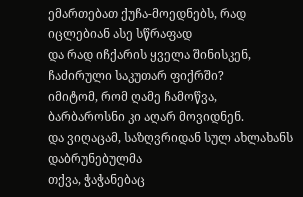ემართებათ ქუჩა-მოედნებს, რად იცლებიან ასე სწრაფად
და რად იჩქარის ყველა შინისკენ, ჩაძირული საკუთარ ფიქრში?
იმიტომ, რომ ღამე ჩამოწვა, ბარბაროსნი კი აღარ მოვიდნენ.
და ვიღაცამ, საზღვრიდან სულ ახლახანს დაბრუნებულმა
თქვა, ჭაჭანებაც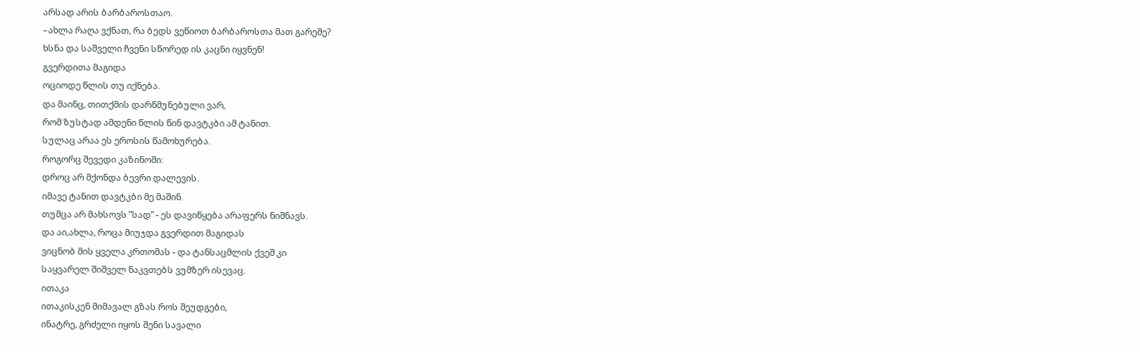არსად არის ბარბაროსთაო.
–ახლა რაღა ვქნათ, რა ბედს ვეწიოთ ბარბაროსთა მათ გარეშე?
ხსნა და საშველი ჩვენი სწორედ ის კაცნი იყვნენ!
გვერდითა მაგიდა
ოციოდე წლის თუ იქნება.
და მაინც, თითქმის დარწმუნებული ვარ,
რომ ზუსტად ამდენი წლის წინ დავტკბი ამ ტანით.
სულაც არაა ეს ეროსის წამოხურება.
როგორც შევედი კაზინოში:
დროც არ მქონდა ბევრი დალევის.
იმავე ტანით დავტკბი მე მაშინ.
თუმცა არ მახსოვს ”სად” - ეს დავიწყება არაფერს ნიშნავს.
და აი,ახლა, როცა მიუჯდა გვერდით მაგიდას
ვიცნობ მის ყველა კრთომას - და ტანსაცმლის ქვეშ კი
საყვარელ შიშველ ნაკვთებს ვუმზერ ისევაც.
ითაკა
ითაკისკენ მიმავალ გზას როს შეუდგები,
ინატრე, გრძელი იყოს შენი სავალი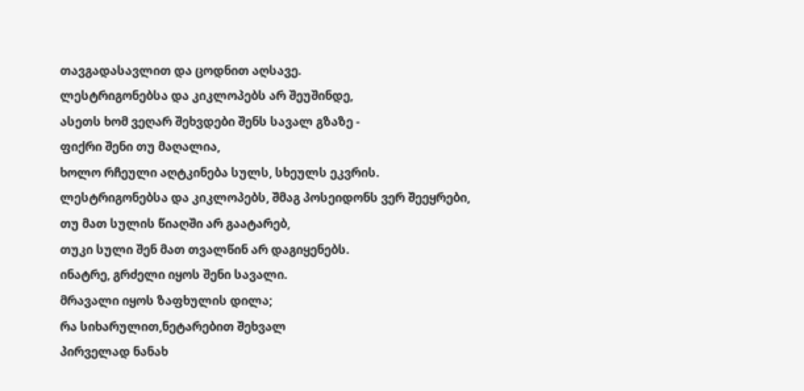თავგადასავლით და ცოდნით აღსავე.
ლესტრიგონებსა და კიკლოპებს არ შეუშინდე,
ასეთს ხომ ვეღარ შეხვდები შენს სავალ გზაზე -
ფიქრი შენი თუ მაღალია,
ხოლო რჩეული აღტკინება სულს, სხეულს ეკვრის.
ლესტრიგონებსა და კიკლოპებს, შმაგ პოსეიდონს ვერ შეეყრები,
თუ მათ სულის წიაღში არ გაატარებ,
თუკი სული შენ მათ თვალწინ არ დაგიყენებს.
ინატრე, გრძელი იყოს შენი სავალი.
მრავალი იყოს ზაფხულის დილა;
რა სიხარულით,ნეტარებით შეხვალ
პირველად ნანახ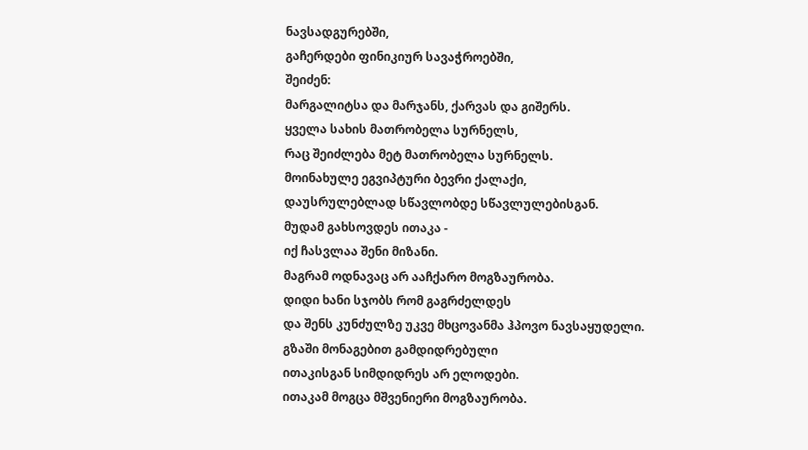ნავსადგურებში,
გაჩერდები ფინიკიურ სავაჭროებში,
შეიძენ:
მარგალიტსა და მარჯანს, ქარვას და გიშერს.
ყველა სახის მათრობელა სურნელს,
რაც შეიძლება მეტ მათრობელა სურნელს.
მოინახულე ეგვიპტური ბევრი ქალაქი,
დაუსრულებლად სწავლობდე სწავლულებისგან.
მუდამ გახსოვდეს ითაკა -
იქ ჩასვლაა შენი მიზანი.
მაგრამ ოდნავაც არ ააჩქარო მოგზაურობა.
დიდი ხანი სჯობს რომ გაგრძელდეს
და შენს კუნძულზე უკვე მხცოვანმა ჰპოვო ნავსაყუდელი.
გზაში მონაგებით გამდიდრებული
ითაკისგან სიმდიდრეს არ ელოდები.
ითაკამ მოგცა მშვენიერი მოგზაურობა.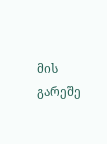მის გარეშე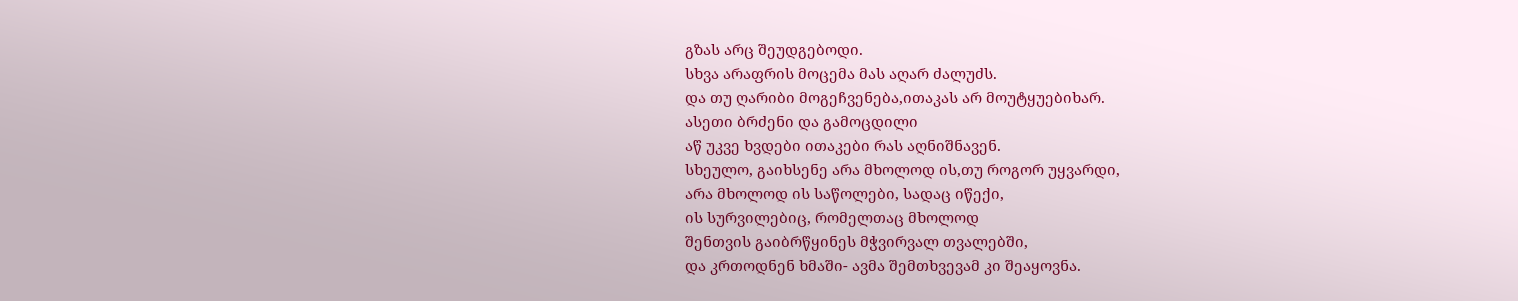გზას არც შეუდგებოდი.
სხვა არაფრის მოცემა მას აღარ ძალუძს.
და თუ ღარიბი მოგეჩვენება,ითაკას არ მოუტყუებიხარ.
ასეთი ბრძენი და გამოცდილი
აწ უკვე ხვდები ითაკები რას აღნიშნავენ.
სხეულო, გაიხსენე არა მხოლოდ ის,თუ როგორ უყვარდი,
არა მხოლოდ ის საწოლები, სადაც იწექი,
ის სურვილებიც, რომელთაც მხოლოდ
შენთვის გაიბრწყინეს მჭვირვალ თვალებში,
და კრთოდნენ ხმაში- ავმა შემთხვევამ კი შეაყოვნა.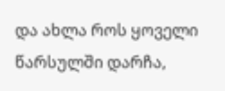და ახლა როს ყოველი წარსულში დარჩა,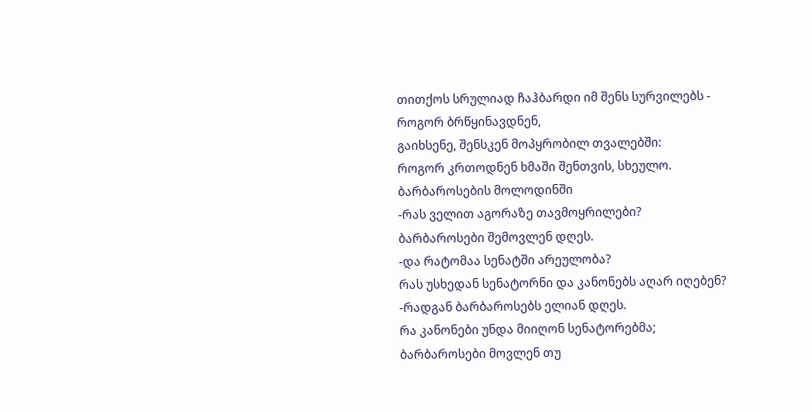თითქოს სრულიად ჩაჰბარდი იმ შენს სურვილებს - როგორ ბრწყინავდნენ,
გაიხსენე, შენსკენ მოპყრობილ თვალებში:
როგორ კრთოდნენ ხმაში შენთვის, სხეულო.
ბარბაროსების მოლოდინში
-რას ველით აგორაზე თავმოყრილები?
ბარბაროსები შემოვლენ დღეს.
-და რატომაა სენატში არეულობა?
რას უსხედან სენატორნი და კანონებს აღარ იღებენ?
-რადგან ბარბაროსებს ელიან დღეს.
რა კანონები უნდა მიიღონ სენატორებმა;
ბარბაროსები მოვლენ თუ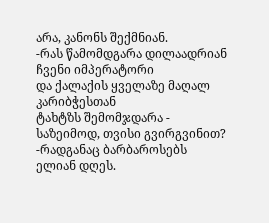არა, კანონს შექმნიან.
-რას წამომდგარა დილაადრიან ჩვენი იმპერატორი
და ქალაქის ყველაზე მაღალ კარიბჭესთან
ტახტზს შემომჯდარა - საზეიმოდ, თვისი გვირგვინით?
-რადგანაც ბარბაროსებს ელიან დღეს.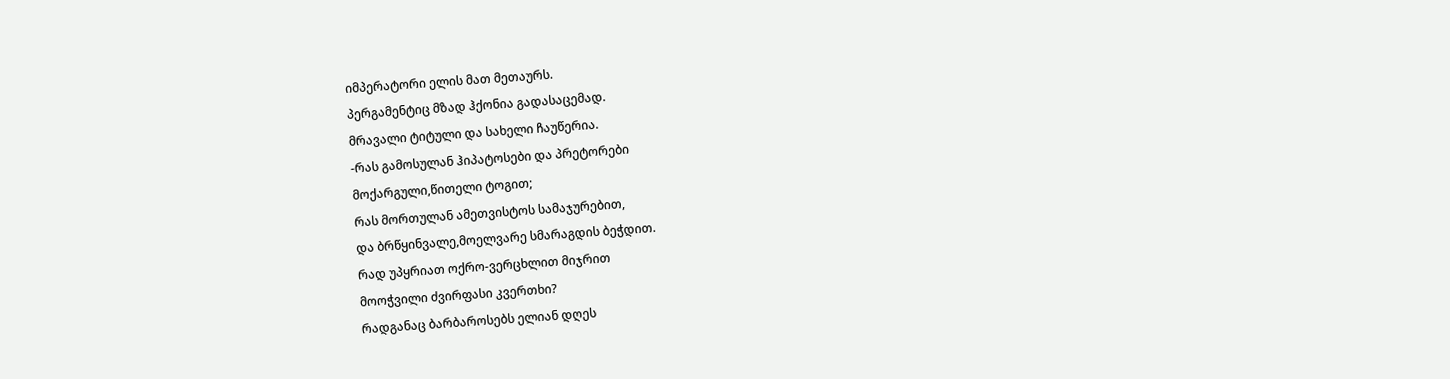იმპერატორი ელის მათ მეთაურს.
პერგამენტიც მზად ჰქონია გადასაცემად.
მრავალი ტიტული და სახელი ჩაუწერია.
-რას გამოსულან ჰიპატოსები და პრეტორები
მოქარგული,წითელი ტოგით;
რას მორთულან ამეთვისტოს სამაჯურებით,
და ბრწყინვალე,მოელვარე სმარაგდის ბეჭდით.
რად უპყრიათ ოქრო-ვერცხლით მიჯრით
მოოჭვილი ძვირფასი კვერთხი?
რადგანაც ბარბაროსებს ელიან დღეს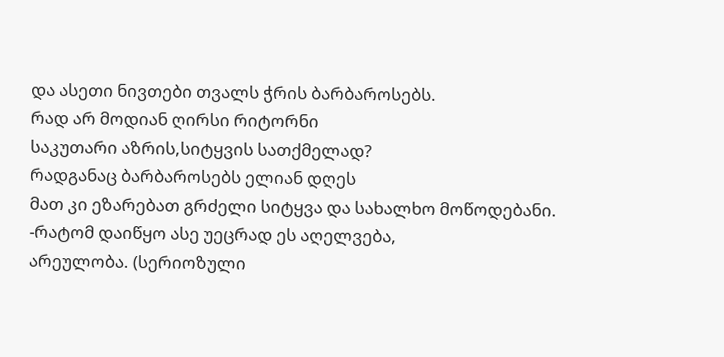და ასეთი ნივთები თვალს ჭრის ბარბაროსებს.
რად არ მოდიან ღირსი რიტორნი
საკუთარი აზრის,სიტყვის სათქმელად?
რადგანაც ბარბაროსებს ელიან დღეს
მათ კი ეზარებათ გრძელი სიტყვა და სახალხო მოწოდებანი.
-რატომ დაიწყო ასე უეცრად ეს აღელვება,
არეულობა. (სერიოზული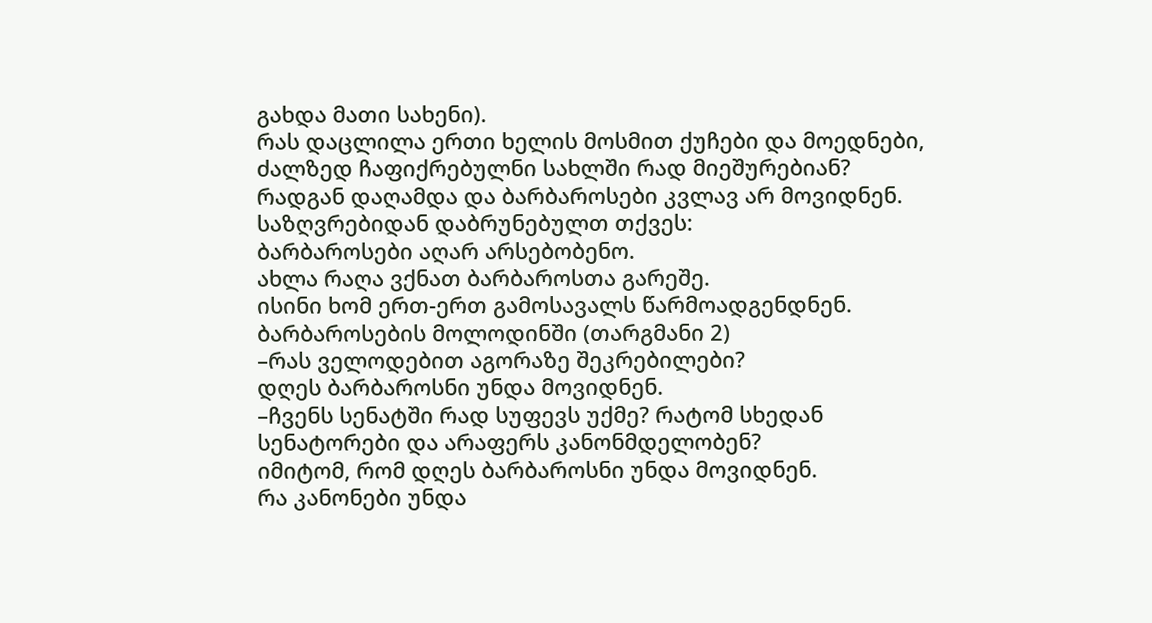გახდა მათი სახენი).
რას დაცლილა ერთი ხელის მოსმით ქუჩები და მოედნები,
ძალზედ ჩაფიქრებულნი სახლში რად მიეშურებიან?
რადგან დაღამდა და ბარბაროსები კვლავ არ მოვიდნენ.
საზღვრებიდან დაბრუნებულთ თქვეს:
ბარბაროსები აღარ არსებობენო.
ახლა რაღა ვქნათ ბარბაროსთა გარეშე.
ისინი ხომ ერთ-ერთ გამოსავალს წარმოადგენდნენ.
ბარბაროსების მოლოდინში (თარგმანი 2)
–რას ველოდებით აგორაზე შეკრებილები?
დღეს ბარბაროსნი უნდა მოვიდნენ.
–ჩვენს სენატში რად სუფევს უქმე? რატომ სხედან
სენატორები და არაფერს კანონმდელობენ?
იმიტომ, რომ დღეს ბარბაროსნი უნდა მოვიდნენ.
რა კანონები უნდა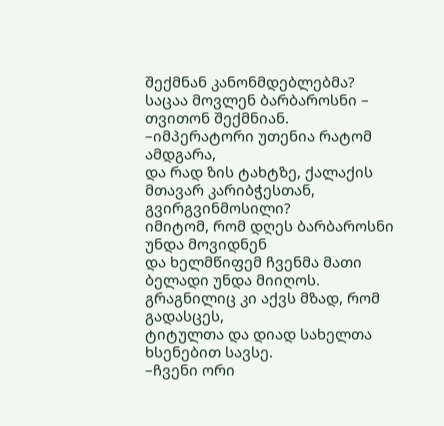შექმნან კანონმდებლებმა?
საცაა მოვლენ ბარბაროსნი – თვითონ შექმნიან.
–იმპერატორი უთენია რატომ ამდგარა,
და რად ზის ტახტზე, ქალაქის მთავარ კარიბჭესთან,
გვირგვინმოსილი?
იმიტომ, რომ დღეს ბარბაროსნი უნდა მოვიდნენ
და ხელმწიფემ ჩვენმა მათი ბელადი უნდა მიიღოს.
გრაგნილიც კი აქვს მზად, რომ გადასცეს,
ტიტულთა და დიად სახელთა ხსენებით სავსე.
–ჩვენი ორი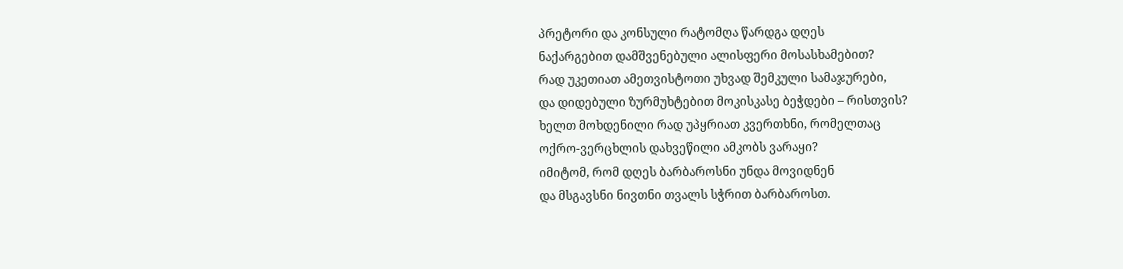პრეტორი და კონსული რატომღა წარდგა დღეს
ნაქარგებით დამშვენებული ალისფერი მოსასხამებით?
რად უკეთიათ ამეთვისტოთი უხვად შემკული სამაჯურები,
და დიდებული ზურმუხტებით მოკისკასე ბეჭდები – რისთვის?
ხელთ მოხდენილი რად უპყრიათ კვერთხნი, რომელთაც
ოქრო-ვერცხლის დახვეწილი ამკობს ვარაყი?
იმიტომ, რომ დღეს ბარბაროსნი უნდა მოვიდნენ
და მსგავსნი ნივთნი თვალს სჭრით ბარბაროსთ.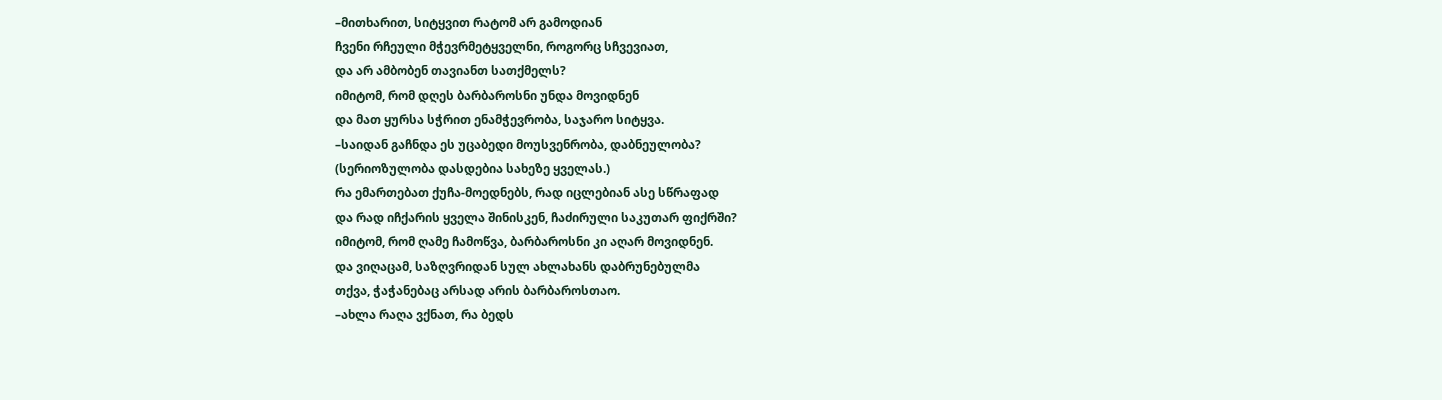–მითხარით, სიტყვით რატომ არ გამოდიან
ჩვენი რჩეული მჭევრმეტყველნი, როგორც სჩვევიათ,
და არ ამბობენ თავიანთ სათქმელს?
იმიტომ, რომ დღეს ბარბაროსნი უნდა მოვიდნენ
და მათ ყურსა სჭრით ენამჭევრობა, საჯარო სიტყვა.
–საიდან გაჩნდა ეს უცაბედი მოუსვენრობა, დაბნეულობა?
(სერიოზულობა დასდებია სახეზე ყველას.)
რა ემართებათ ქუჩა-მოედნებს, რად იცლებიან ასე სწრაფად
და რად იჩქარის ყველა შინისკენ, ჩაძირული საკუთარ ფიქრში?
იმიტომ, რომ ღამე ჩამოწვა, ბარბაროსნი კი აღარ მოვიდნენ.
და ვიღაცამ, საზღვრიდან სულ ახლახანს დაბრუნებულმა
თქვა, ჭაჭანებაც არსად არის ბარბაროსთაო.
–ახლა რაღა ვქნათ, რა ბედს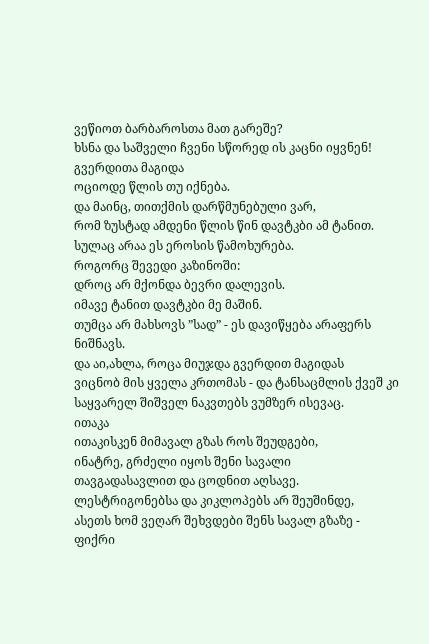ვეწიოთ ბარბაროსთა მათ გარეშე?
ხსნა და საშველი ჩვენი სწორედ ის კაცნი იყვნენ!
გვერდითა მაგიდა
ოციოდე წლის თუ იქნება.
და მაინც, თითქმის დარწმუნებული ვარ,
რომ ზუსტად ამდენი წლის წინ დავტკბი ამ ტანით.
სულაც არაა ეს ეროსის წამოხურება.
როგორც შევედი კაზინოში:
დროც არ მქონდა ბევრი დალევის.
იმავე ტანით დავტკბი მე მაშინ.
თუმცა არ მახსოვს ”სად” - ეს დავიწყება არაფერს ნიშნავს.
და აი,ახლა, როცა მიუჯდა გვერდით მაგიდას
ვიცნობ მის ყველა კრთომას - და ტანსაცმლის ქვეშ კი
საყვარელ შიშველ ნაკვთებს ვუმზერ ისევაც.
ითაკა
ითაკისკენ მიმავალ გზას როს შეუდგები,
ინატრე, გრძელი იყოს შენი სავალი
თავგადასავლით და ცოდნით აღსავე.
ლესტრიგონებსა და კიკლოპებს არ შეუშინდე,
ასეთს ხომ ვეღარ შეხვდები შენს სავალ გზაზე -
ფიქრი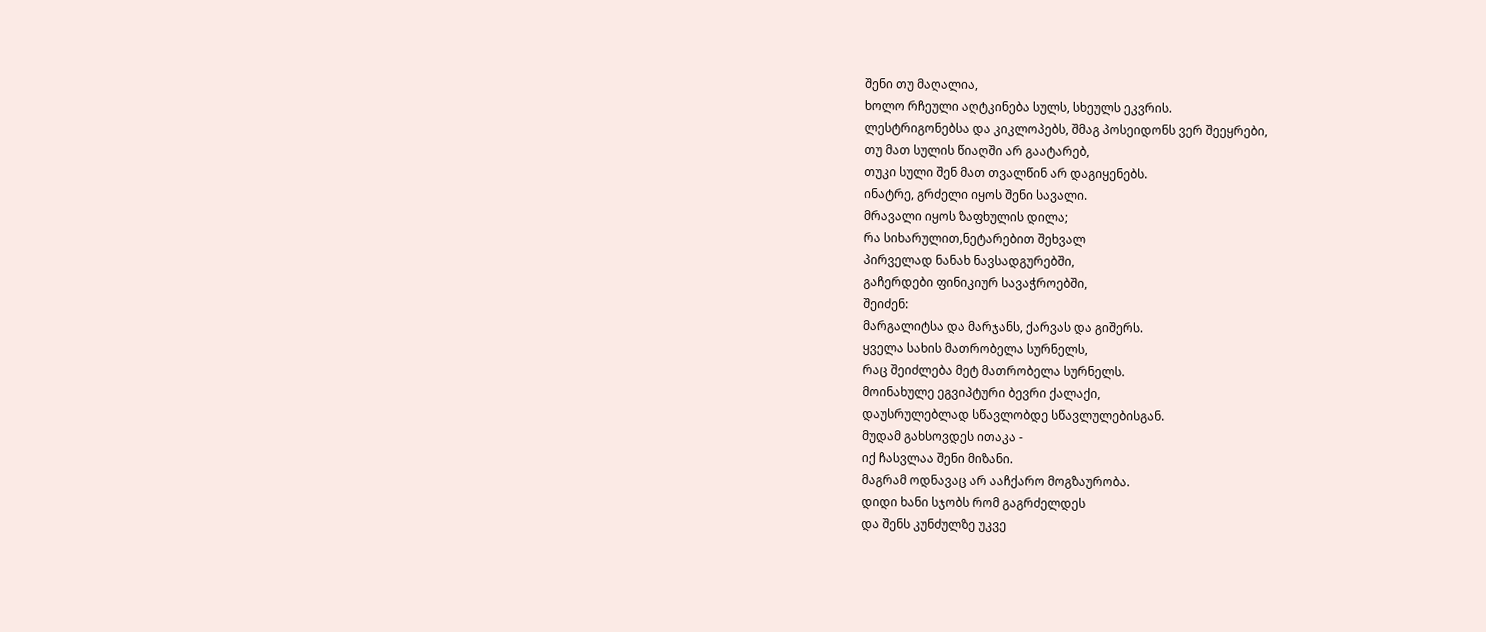შენი თუ მაღალია,
ხოლო რჩეული აღტკინება სულს, სხეულს ეკვრის.
ლესტრიგონებსა და კიკლოპებს, შმაგ პოსეიდონს ვერ შეეყრები,
თუ მათ სულის წიაღში არ გაატარებ,
თუკი სული შენ მათ თვალწინ არ დაგიყენებს.
ინატრე, გრძელი იყოს შენი სავალი.
მრავალი იყოს ზაფხულის დილა;
რა სიხარულით,ნეტარებით შეხვალ
პირველად ნანახ ნავსადგურებში,
გაჩერდები ფინიკიურ სავაჭროებში,
შეიძენ:
მარგალიტსა და მარჯანს, ქარვას და გიშერს.
ყველა სახის მათრობელა სურნელს,
რაც შეიძლება მეტ მათრობელა სურნელს.
მოინახულე ეგვიპტური ბევრი ქალაქი,
დაუსრულებლად სწავლობდე სწავლულებისგან.
მუდამ გახსოვდეს ითაკა -
იქ ჩასვლაა შენი მიზანი.
მაგრამ ოდნავაც არ ააჩქარო მოგზაურობა.
დიდი ხანი სჯობს რომ გაგრძელდეს
და შენს კუნძულზე უკვე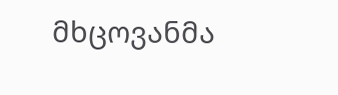მხცოვანმა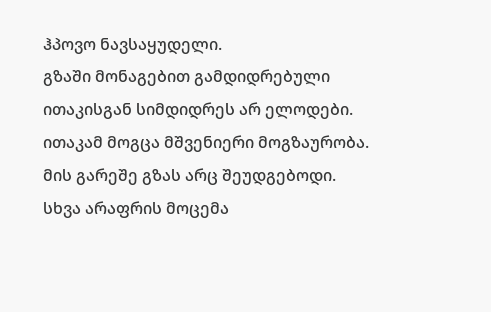ჰპოვო ნავსაყუდელი.
გზაში მონაგებით გამდიდრებული
ითაკისგან სიმდიდრეს არ ელოდები.
ითაკამ მოგცა მშვენიერი მოგზაურობა.
მის გარეშე გზას არც შეუდგებოდი.
სხვა არაფრის მოცემა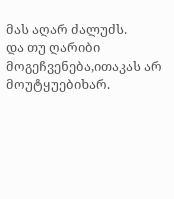მას აღარ ძალუძს.
და თუ ღარიბი მოგეჩვენება,ითაკას არ მოუტყუებიხარ.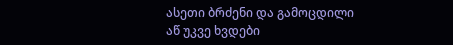ასეთი ბრძენი და გამოცდილი
აწ უკვე ხვდები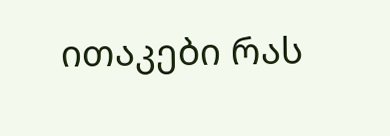ითაკები რას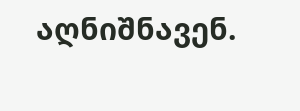აღნიშნავენ.